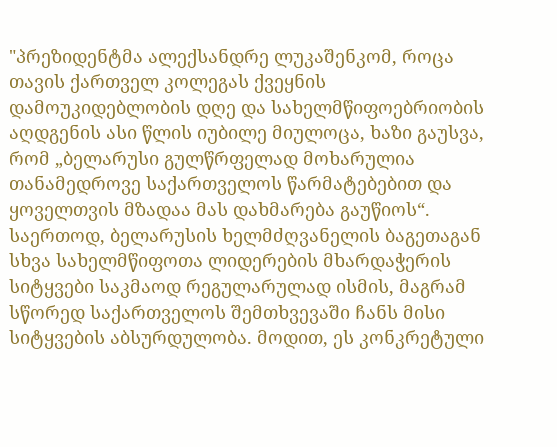"პრეზიდენტმა ალექსანდრე ლუკაშენკომ, როცა თავის ქართველ კოლეგას ქვეყნის
დამოუკიდებლობის დღე და სახელმწიფოებრიობის აღდგენის ასი წლის იუბილე მიულოცა, ხაზი გაუსვა, რომ „ბელარუსი გულწრფელად მოხარულია თანამედროვე საქართველოს წარმატებებით და ყოველთვის მზადაა მას დახმარება გაუწიოს“.
საერთოდ, ბელარუსის ხელმძღვანელის ბაგეთაგან სხვა სახელმწიფოთა ლიდერების მხარდაჭერის სიტყვები საკმაოდ რეგულარულად ისმის, მაგრამ სწორედ საქართველოს შემთხვევაში ჩანს მისი სიტყვების აბსურდულობა. მოდით, ეს კონკრეტული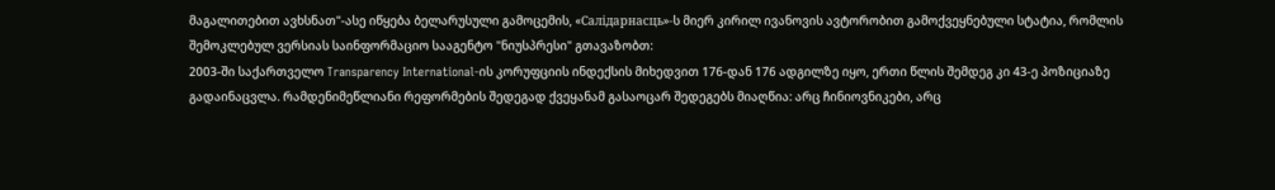მაგალითებით ავხსნათ"-ასე იწყება ბელარუსული გამოცემის, «Салідарнасць»-ს მიერ კირილ ივანოვის ავტორობით გამოქვეყნებული სტატია, რომლის შემოკლებულ ვერსიას საინფორმაციო სააგენტო "ნიუსპრესი" გთავაზობთ:
2003-ში საქართველო Transparency International-ის კორუფციის ინდექსის მიხედვით 176-დან 176 ადგილზე იყო, ერთი წლის შემდეგ კი 43-ე პოზიციაზე გადაინაცვლა. რამდენიმეწლიანი რეფორმების შედეგად ქვეყანამ გასაოცარ შედეგებს მიაღწია: არც ჩინიოვნიკები, არც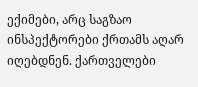ექიმები, არც საგზაო ინსპექტორები ქრთამს აღარ იღებდნენ. ქართველები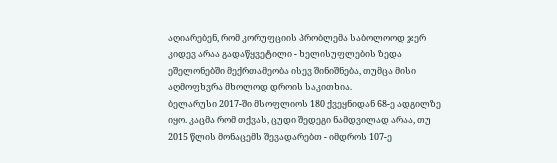აღიარებენ, რომ კორუფციის პრობლემა საბოლოოდ ჯერ კიდევ არაა გადაწყვეტილი - ხელისუფლების ზედა ეშელონებში მექრთამეობა ისევ შინიშნება, თუმცა მისი აღმოფხვრა მხოლოდ დროის საკითხია.
ბელარუსი 2017-ში მსოფლიოს 180 ქვეყნიდან 68-ე ადგილზე იყო. კაცმა რომ თქვას, ცუდი შედეგი ნამდვილად არაა, თუ 2015 წლის მონაცემს შევადარებთ - იმდროს 107-ე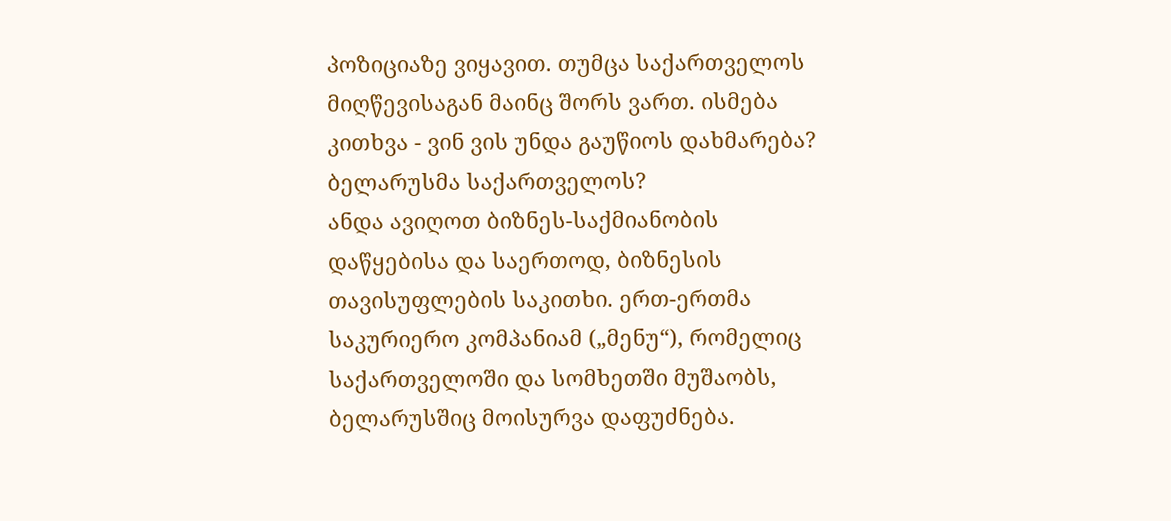პოზიციაზე ვიყავით. თუმცა საქართველოს მიღწევისაგან მაინც შორს ვართ. ისმება კითხვა - ვინ ვის უნდა გაუწიოს დახმარება? ბელარუსმა საქართველოს?
ანდა ავიღოთ ბიზნეს-საქმიანობის დაწყებისა და საერთოდ, ბიზნესის თავისუფლების საკითხი. ერთ-ერთმა საკურიერო კომპანიამ („მენუ“), რომელიც საქართველოში და სომხეთში მუშაობს, ბელარუსშიც მოისურვა დაფუძნება.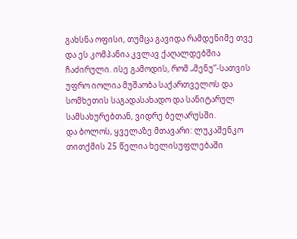გახსნა ოფისი, თუმცა გავიდა რამდენიმე თვე და ეს კომპანია კვლავ ქაღალდებშია ჩაძირული. ისე გამოდის, რომ „მენუ“-სათვის უფრო იოლია მუშაობა საქართველოს და სომხეთის საგადასახადო და სანიტარულ სამსახურებთან, ვიდრე ბელარუსში.
და ბოლოს, ყველაზე მთავარი: ლუკაშენკო თითქმის 25 წელია ხელისუფლებაში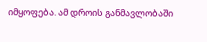იმყოფება. ამ დროის განმავლობაში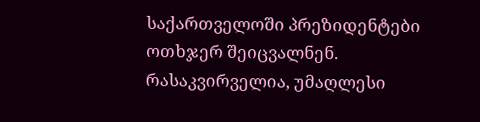საქართველოში პრეზიდენტები ოთხჯერ შეიცვალნენ. რასაკვირველია, უმაღლესი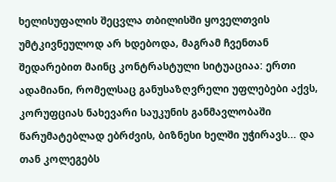ხელისუფალის შეცვლა თბილისში ყოველთვის უმტკივნეულოდ არ ხდებოდა, მაგრამ ჩვენთან შედარებით მაინც კონტრასტული სიტუაციაა: ერთი ადამიანი, რომელსაც განუსაზღვრელი უფლებები აქვს, კორუფციას ნახევარი საუკუნის განმავლობაში წარუმატებლად ებრძვის, ბიზნესი ხელში უჭირავს... და თან კოლეგებს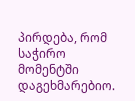პირდება, რომ საჭირო მომენტში დაგეხმარებიო.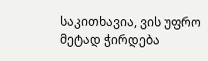საკითხავია, ვის უფრო მეტად ჭირდება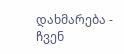დახმარება - ჩვენ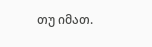თუ იმათ.